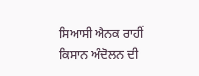ਸਿਆਸੀ ਐਨਕ ਰਾਹੀਂ ਕਿਸਾਨ ਅੰਦੋਲਨ ਦੀ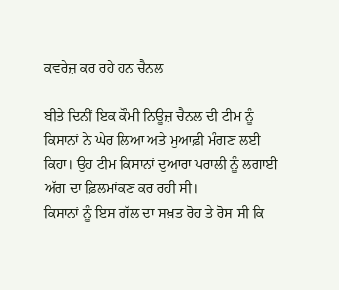ਕਵਰੇਜ਼ ਕਰ ਰਹੇ ਹਨ ਚੈਨਲ

ਬੀਤੇ ਦਿਨੀਂ ਇਕ ਕੌਮੀ ਨਿਊਜ਼ ਚੈਨਲ ਦੀ ਟੀਮ ਨੂੰ ਕਿਸਾਨਾਂ ਨੇ ਘੇਰ ਲਿਆ ਅਤੇ ਮੁਆਫ਼ੀ ਮੰਗਣ ਲਈ ਕਿਹਾ। ਉਹ ਟੀਮ ਕਿਸਾਨਾਂ ਦੁਆਰਾ ਪਰਾਲੀ ਨੂੰ ਲਗਾਈ ਅੱਗ ਦਾ ਫ਼ਿਲਮਾਂਕਣ ਕਰ ਰਹੀ ਸੀ।
ਕਿਸਾਨਾਂ ਨੂੰ ਇਸ ਗੱਲ ਦਾ ਸਖ਼ਤ ਰੋਹ ਤੇ ਰੋਸ ਸੀ ਕਿ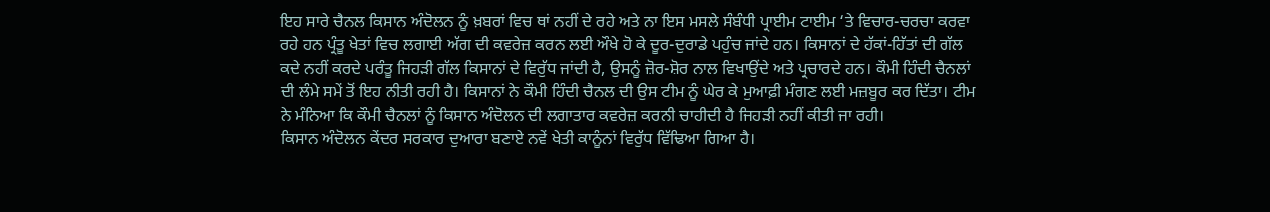ਇਹ ਸਾਰੇ ਚੈਨਲ ਕਿਸਾਨ ਅੰਦੋਲਨ ਨੂੰ ਖ਼ਬਰਾਂ ਵਿਚ ਥਾਂ ਨਹੀਂ ਦੇ ਰਹੇ ਅਤੇ ਨਾ ਇਸ ਮਸਲੇ ਸੰਬੰਧੀ ਪ੍ਰਾਈਮ ਟਾਈਮ ‘ਤੇ ਵਿਚਾਰ-ਚਰਚਾ ਕਰਵਾ ਰਹੇ ਹਨ ਪ੍ਰੰਤੂ ਖੇਤਾਂ ਵਿਚ ਲਗਾਈ ਅੱਗ ਦੀ ਕਵਰੇਜ਼ ਕਰਨ ਲਈ ਔਖੇ ਹੋ ਕੇ ਦੂਰ-ਦੁਰਾਡੇ ਪਹੁੰਚ ਜਾਂਦੇ ਹਨ। ਕਿਸਾਨਾਂ ਦੇ ਹੱਕਾਂ-ਹਿੱਤਾਂ ਦੀ ਗੱਲ ਕਦੇ ਨਹੀਂ ਕਰਦੇ ਪਰੰਤੂ ਜਿਹੜੀ ਗੱਲ ਕਿਸਾਨਾਂ ਦੇ ਵਿਰੁੱਧ ਜਾਂਦੀ ਹੈ, ਉਸਨੂੰ ਜ਼ੋਰ-ਸ਼ੋਰ ਨਾਲ ਵਿਖਾਉਂਦੇ ਅਤੇ ਪ੍ਰਚਾਰਦੇ ਹਨ। ਕੌਮੀ ਹਿੰਦੀ ਚੈਨਲਾਂ ਦੀ ਲੰਮੇ ਸਮੇਂ ਤੋਂ ਇਹ ਨੀਤੀ ਰਹੀ ਹੈ। ਕਿਸਾਨਾਂ ਨੇ ਕੌਮੀ ਹਿੰਦੀ ਚੈਨਲ ਦੀ ਉਸ ਟੀਮ ਨੂੰ ਘੇਰ ਕੇ ਮੁਆਫ਼ੀ ਮੰਗਣ ਲਈ ਮਜ਼ਬੂਰ ਕਰ ਦਿੱਤਾ। ਟੀਮ ਨੇ ਮੰਨਿਆ ਕਿ ਕੌਮੀ ਚੈਨਲਾਂ ਨੂੰ ਕਿਸਾਨ ਅੰਦੋਲਨ ਦੀ ਲਗਾਤਾਰ ਕਵਰੇਜ਼ ਕਰਨੀ ਚਾਹੀਦੀ ਹੈ ਜਿਹੜੀ ਨਹੀਂ ਕੀਤੀ ਜਾ ਰਹੀ।
ਕਿਸਾਨ ਅੰਦੋਲਨ ਕੇਂਦਰ ਸਰਕਾਰ ਦੁਆਰਾ ਬਣਾਏ ਨਵੇਂ ਖੇਤੀ ਕਾਨੂੰਨਾਂ ਵਿਰੁੱਧ ਵਿੱਢਿਆ ਗਿਆ ਹੈ।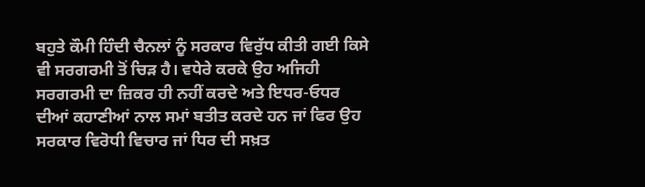ਬਹੁਤੇ ਕੌਮੀ ਹਿੰਦੀ ਚੈਨਲਾਂ ਨੂੰ ਸਰਕਾਰ ਵਿਰੁੱਧ ਕੀਤੀ ਗਈ ਕਿਸੇ ਵੀ ਸਰਗਰਮੀ ਤੋਂ ਚਿੜ ਹੈ। ਵਧੇਰੇ ਕਰਕੇ ਉਹ ਅਜਿਹੀ ਸਰਗਰਮੀ ਦਾ ਜ਼ਿਕਰ ਹੀ ਨਹੀਂ ਕਰਦੇ ਅਤੇ ਇਧਰ-ਓਧਰ ਦੀਆਂ ਕਹਾਣੀਆਂ ਨਾਲ ਸਮਾਂ ਬਤੀਤ ਕਰਦੇ ਹਨ ਜਾਂ ਫਿਰ ਉਹ ਸਰਕਾਰ ਵਿਰੋਧੀ ਵਿਚਾਰ ਜਾਂ ਧਿਰ ਦੀ ਸਖ਼ਤ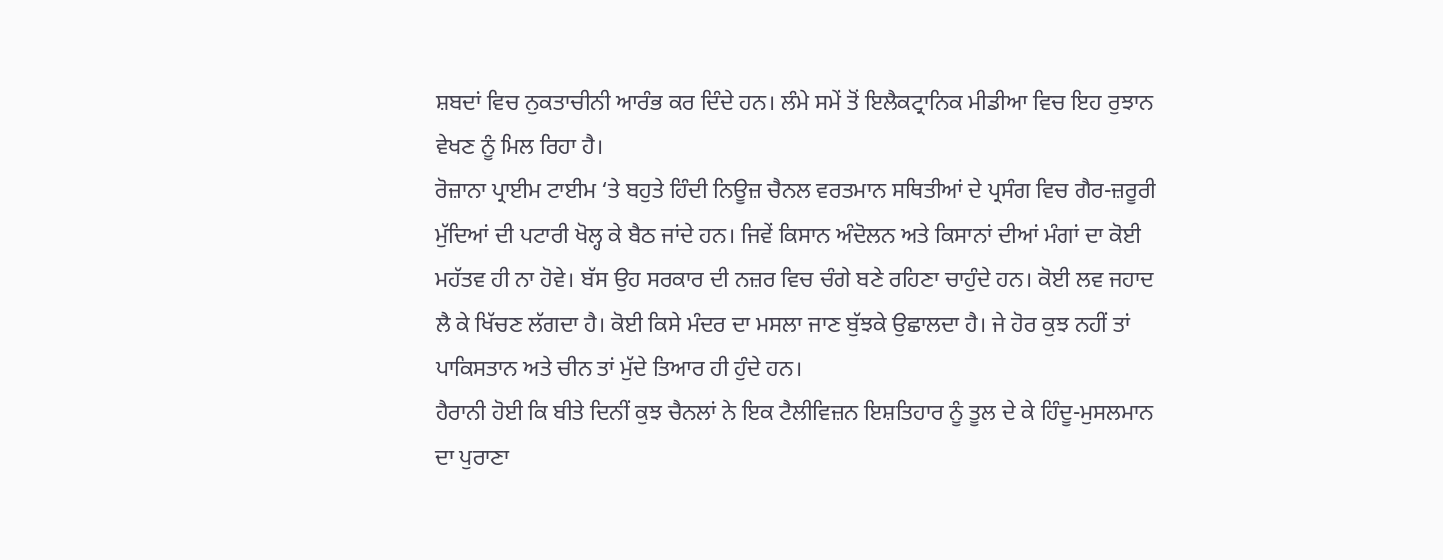ਸ਼ਬਦਾਂ ਵਿਚ ਨੁਕਤਾਚੀਨੀ ਆਰੰਭ ਕਰ ਦਿੰਦੇ ਹਨ। ਲੰਮੇ ਸਮੇਂ ਤੋਂ ਇਲੈਕਟ੍ਰਾਨਿਕ ਮੀਡੀਆ ਵਿਚ ਇਹ ਰੁਝਾਨ ਵੇਖਣ ਨੂੰ ਮਿਲ ਰਿਹਾ ਹੈ।
ਰੋਜ਼ਾਨਾ ਪ੍ਰਾਈਮ ਟਾਈਮ ‘ਤੇ ਬਹੁਤੇ ਹਿੰਦੀ ਨਿਊਜ਼ ਚੈਨਲ ਵਰਤਮਾਨ ਸਥਿਤੀਆਂ ਦੇ ਪ੍ਰਸੰਗ ਵਿਚ ਗੈਰ-ਜ਼ਰੂਰੀ ਮੁੱਦਿਆਂ ਦੀ ਪਟਾਰੀ ਖੋਲ੍ਹ ਕੇ ਬੈਠ ਜਾਂਦੇ ਹਨ। ਜਿਵੇਂ ਕਿਸਾਨ ਅੰਦੋਲਨ ਅਤੇ ਕਿਸਾਨਾਂ ਦੀਆਂ ਮੰਗਾਂ ਦਾ ਕੋਈ ਮਹੱਤਵ ਹੀ ਨਾ ਹੋਵੇ। ਬੱਸ ਉਹ ਸਰਕਾਰ ਦੀ ਨਜ਼ਰ ਵਿਚ ਚੰਗੇ ਬਣੇ ਰਹਿਣਾ ਚਾਹੁੰਦੇ ਹਨ। ਕੋਈ ਲਵ ਜਹਾਦ ਲੈ ਕੇ ਖਿੱਚਣ ਲੱਗਦਾ ਹੈ। ਕੋਈ ਕਿਸੇ ਮੰਦਰ ਦਾ ਮਸਲਾ ਜਾਣ ਬੁੱਝਕੇ ਉਛਾਲਦਾ ਹੈ। ਜੇ ਹੋਰ ਕੁਝ ਨਹੀਂ ਤਾਂ ਪਾਕਿਸਤਾਨ ਅਤੇ ਚੀਨ ਤਾਂ ਮੁੱਦੇ ਤਿਆਰ ਹੀ ਹੁੰਦੇ ਹਨ।
ਹੈਰਾਨੀ ਹੋਈ ਕਿ ਬੀਤੇ ਦਿਨੀਂ ਕੁਝ ਚੈਨਲਾਂ ਨੇ ਇਕ ਟੈਲੀਵਿਜ਼ਨ ਇਸ਼ਤਿਹਾਰ ਨੂੰ ਤੂਲ ਦੇ ਕੇ ਹਿੰਦੂ-ਮੁਸਲਮਾਨ ਦਾ ਪੁਰਾਣਾ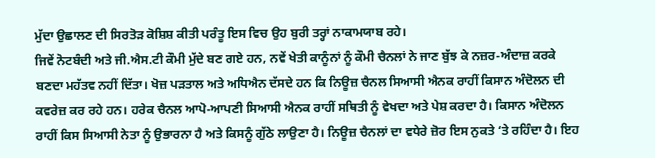ਮੁੱਦਾ ਉਛਾਲਣ ਦੀ ਸਿਰਤੋੜ ਕੋਸ਼ਿਸ਼ ਕੀਤੀ ਪਰੰਤੂ ਇਸ ਵਿਚ ਉਹ ਬੁਰੀ ਤਰ੍ਹਾਂ ਨਾਕਾਮਯਾਬ ਰਹੇ।
ਜਿਵੇਂ ਨੋਟਬੰਦੀ ਅਤੇ ਜੀ.ਐਸ.ਟੀ ਕੌਮੀ ਮੁੱਦੇ ਬਣ ਗਏ ਹਨ, ਨਵੇਂ ਖੇਤੀ ਕਾਨੂੰਨਾਂ ਨੂੰ ਕੌਮੀ ਚੈਨਲਾਂ ਨੇ ਜਾਣ ਬੁੱਝ ਕੇ ਨਜ਼ਰ-ਅੰਦਾਜ਼ ਕਰਕੇ ਬਣਦਾ ਮਹੱਤਵ ਨਹੀਂ ਦਿੱਤਾ। ਖੋਜ਼ ਪੜਤਾਲ ਅਤੇ ਅਧਿਐਨ ਦੱਸਦੇ ਹਨ ਕਿ ਨਿਊਜ਼ ਚੈਨਲ ਸਿਆਸੀ ਐਨਕ ਰਾਹੀਂ ਕਿਸਾਨ ਅੰਦੋਲਨ ਦੀ ਕਵਰੇਜ਼ ਕਰ ਰਹੇ ਹਨ। ਹਰੇਕ ਚੈਨਲ ਆਪੋ-ਆਪਣੀ ਸਿਆਸੀ ਐਨਕ ਰਾਹੀਂ ਸਥਿਤੀ ਨੂੰ ਵੇਖਦਾ ਅਤੇ ਪੇਸ਼ ਕਰਦਾ ਹੈ। ਕਿਸਾਨ ਅੰਦੋਲਨ ਰਾਹੀਂ ਕਿਸ ਸਿਆਸੀ ਨੇਤਾ ਨੂੰ ਉਭਾਰਨਾ ਹੈ ਅਤੇ ਕਿਸਨੂੰ ਗੁੱਠੇ ਲਾਉਣਾ ਹੈ। ਨਿਊਜ਼ ਚੈਨਲਾਂ ਦਾ ਵਧੇਰੇ ਜ਼ੋਰ ਇਸ ਨੁਕਤੇ ‘ਤੇ ਰਹਿੰਦਾ ਹੈ। ਇਹ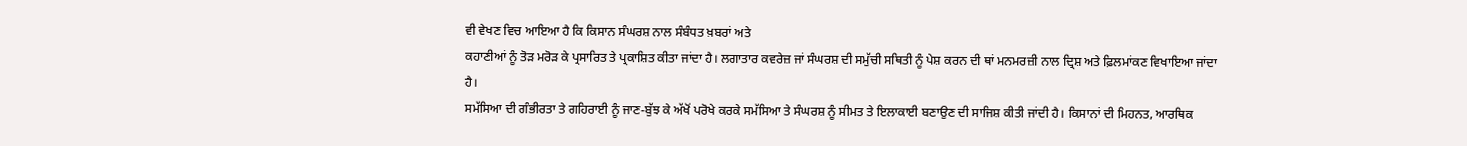ਵੀ ਵੇਖਣ ਵਿਚ ਆਇਆ ਹੈ ਕਿ ਕਿਸਾਨ ਸੰਘਰਸ਼ ਨਾਲ ਸੰਬੰਧਤ ਖ਼ਬਰਾਂ ਅਤੇ
ਕਹਾਣੀਆਂ ਨੂੰ ਤੋੜ ਮਰੋੜ ਕੇ ਪ੍ਰਸਾਰਿਤ ਤੇ ਪ੍ਰਕਾਸ਼ਿਤ ਕੀਤਾ ਜਾਂਦਾ ਹੈ। ਲਗਾਤਾਰ ਕਵਰੇਜ਼ ਜਾਂ ਸੰਘਰਸ਼ ਦੀ ਸਮੁੱਚੀ ਸਥਿਤੀ ਨੂੰ ਪੇਸ਼ ਕਰਨ ਦੀ ਥਾਂ ਮਨਮਰਜ਼ੀ ਨਾਲ ਦ੍ਰਿਸ਼ ਅਤੇ ਫ਼ਿਲਮਾਂਕਣ ਵਿਖਾਇਆ ਜਾਂਦਾ ਹੈ।
ਸਮੱਸਿਆ ਦੀ ਗੰਭੀਰਤਾ ਤੇ ਗਹਿਰਾਈ ਨੂੰ ਜਾਣ-ਬੁੱਝ ਕੇ ਅੱਖੋਂ ਪਰੋਖੇ ਕਰਕੇ ਸਮੱਸਿਆ ਤੇ ਸੰਘਰਸ਼ ਨੂੰ ਸੀਮਤ ਤੇ ਇਲਾਕਾਈ ਬਣਾਉਣ ਦੀ ਸਾਜਿਸ਼ ਕੀਤੀ ਜਾਂਦੀ ਹੈ। ਕਿਸਾਨਾਂ ਦੀ ਮਿਹਨਤ, ਆਰਥਿਕ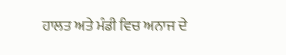ਹਾਲਤ ਅਤੇ ਮੰਡੀ ਵਿਚ ਅਨਾਜ ਦੇ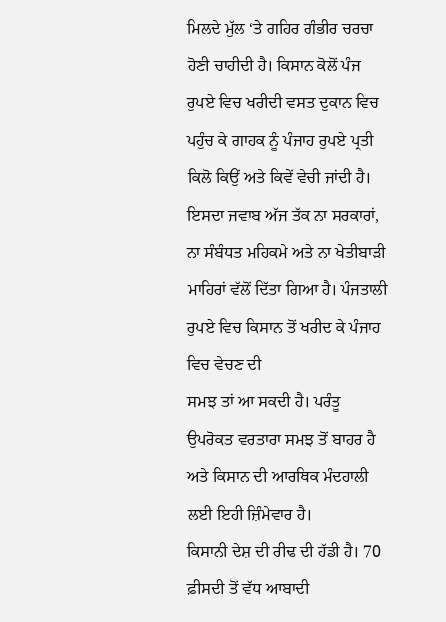ਮਿਲਦੇ ਮੁੱਲ ‘ਤੇ ਗਹਿਰ ਗੰਭੀਰ ਚਰਚਾ ਹੋਣੀ ਚਾਹੀਦੀ ਹੈ। ਕਿਸਾਨ ਕੋਲੋਂ ਪੰਜ ਰੁਪਏ ਵਿਚ ਖਰੀਦੀ ਵਸਤ ਦੁਕਾਨ ਵਿਚ ਪਹੁੰਚ ਕੇ ਗਾਹਕ ਨੂੰ ਪੰਜਾਹ ਰੁਪਏ ਪ੍ਰਤੀ ਕਿਲੋ ਕਿਉਂ ਅਤੇ ਕਿਵੇਂ ਵੇਚੀ ਜਾਂਦੀ ਹੈ। ਇਸਦਾ ਜਵਾਬ ਅੱਜ ਤੱਕ ਨਾ ਸਰਕਾਰਾਂ, ਨਾ ਸੰਬੰਧਤ ਮਹਿਕਮੇ ਅਤੇ ਨਾ ਖੇਤੀਬਾੜੀ ਮਾਹਿਰਾਂ ਵੱਲੋਂ ਦਿੱਤਾ ਗਿਆ ਹੈ। ਪੰਜਤਾਲੀ ਰੁਪਏ ਵਿਚ ਕਿਸਾਨ ਤੋਂ ਖਰੀਦ ਕੇ ਪੰਜਾਹ ਵਿਚ ਵੇਚਣ ਦੀ
ਸਮਝ ਤਾਂ ਆ ਸਕਦੀ ਹੈ। ਪਰੰਤੂ ਉਪਰੋਕਤ ਵਰਤਾਰਾ ਸਮਝ ਤੋਂ ਬਾਹਰ ਹੈ ਅਤੇ ਕਿਸਾਨ ਦੀ ਆਰਥਿਕ ਮੰਦਹਾਲੀ ਲਈ ਇਹੀ ਜ਼ਿੰਮੇਵਾਰ ਹੈ।
ਕਿਸਾਨੀ ਦੇਸ਼ ਦੀ ਰੀਢ ਦੀ ਹੱਡੀ ਹੈ। 70 ਫ਼ੀਸਦੀ ਤੋਂ ਵੱਧ ਆਬਾਦੀ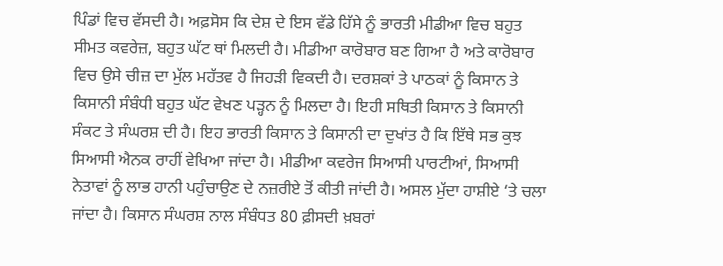ਪਿੰਡਾਂ ਵਿਚ ਵੱਸਦੀ ਹੈ। ਅਫ਼ਸੋਸ ਕਿ ਦੇਸ਼ ਦੇ ਇਸ ਵੱਡੇ ਹਿੱਸੇ ਨੂੰ ਭਾਰਤੀ ਮੀਡੀਆ ਵਿਚ ਬਹੁਤ ਸੀਮਤ ਕਵਰੇਜ਼, ਬਹੁਤ ਘੱਟ ਥਾਂ ਮਿਲਦੀ ਹੈ। ਮੀਡੀਆ ਕਾਰੋਬਾਰ ਬਣ ਗਿਆ ਹੈ ਅਤੇ ਕਾਰੋਬਾਰ ਵਿਚ ਉਸੇ ਚੀਜ਼ ਦਾ ਮੁੱਲ ਮਹੱਤਵ ਹੈ ਜਿਹੜੀ ਵਿਕਦੀ ਹੈ। ਦਰਸ਼ਕਾਂ ਤੇ ਪਾਠਕਾਂ ਨੂੰ ਕਿਸਾਨ ਤੇ ਕਿਸਾਨੀ ਸੰਬੰਧੀ ਬਹੁਤ ਘੱਟ ਵੇਖਣ ਪੜ੍ਹਨ ਨੂੰ ਮਿਲਦਾ ਹੈ। ਇਹੀ ਸਥਿਤੀ ਕਿਸਾਨ ਤੇ ਕਿਸਾਨੀ ਸੰਕਟ ਤੇ ਸੰਘਰਸ਼ ਦੀ ਹੈ। ਇਹ ਭਾਰਤੀ ਕਿਸਾਨ ਤੇ ਕਿਸਾਨੀ ਦਾ ਦੁਖਾਂਤ ਹੈ ਕਿ ਇੱਥੇ ਸਭ ਕੁਝ ਸਿਆਸੀ ਐਨਕ ਰਾਹੀਂ ਵੇਖਿਆ ਜਾਂਦਾ ਹੈ। ਮੀਡੀਆ ਕਵਰੇਜ ਸਿਆਸੀ ਪਾਰਟੀਆਂ, ਸਿਆਸੀ ਨੇਤਾਵਾਂ ਨੂੰ ਲਾਭ ਹਾਨੀ ਪਹੁੰਚਾਉਣ ਦੇ ਨਜ਼ਰੀਏ ਤੋਂ ਕੀਤੀ ਜਾਂਦੀ ਹੈ। ਅਸਲ ਮੁੱਦਾ ਹਾਸ਼ੀਏ ‘ਤੇ ਚਲਾ ਜਾਂਦਾ ਹੈ। ਕਿਸਾਨ ਸੰਘਰਸ਼ ਨਾਲ ਸੰਬੰਧਤ 80 ਫ਼ੀਸਦੀ ਖ਼ਬਰਾਂ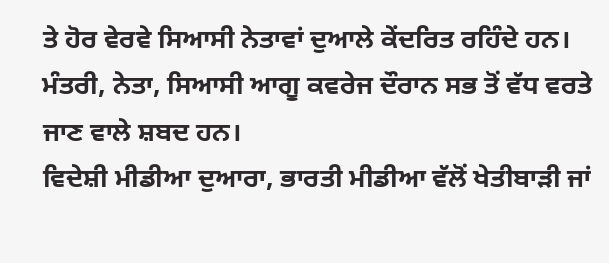ਤੇ ਹੋਰ ਵੇਰਵੇ ਸਿਆਸੀ ਨੇਤਾਵਾਂ ਦੁਆਲੇ ਕੇਂਦਰਿਤ ਰਹਿੰਦੇ ਹਨ। ਮੰਤਰੀ, ਨੇਤਾ, ਸਿਆਸੀ ਆਗੂ ਕਵਰੇਜ ਦੌਰਾਨ ਸਭ ਤੋਂ ਵੱਧ ਵਰਤੇ ਜਾਣ ਵਾਲੇ ਸ਼ਬਦ ਹਨ।
ਵਿਦੇਸ਼ੀ ਮੀਡੀਆ ਦੁਆਰਾ, ਭਾਰਤੀ ਮੀਡੀਆ ਵੱਲੋਂ ਖੇਤੀਬਾੜੀ ਜਾਂ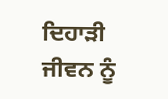ਦਿਹਾੜੀ ਜੀਵਨ ਨੂੰ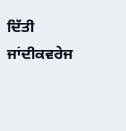ਦਿੱਤੀ ਜਾਂਦੀਕਵਰੇਜ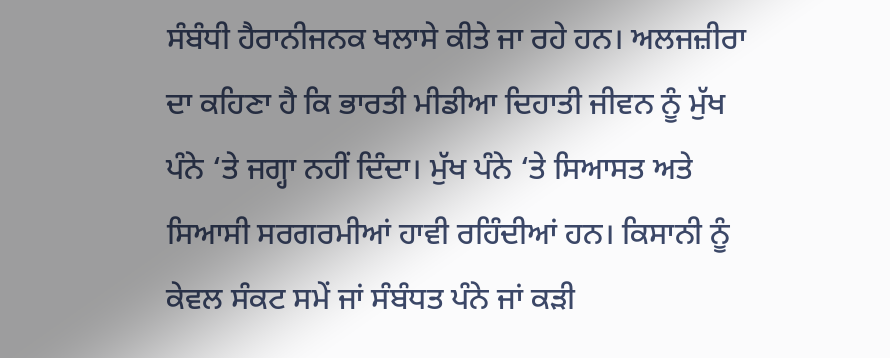ਸੰਬੰਧੀ ਹੈਰਾਨੀਜਨਕ ਖਲਾਸੇ ਕੀਤੇ ਜਾ ਰਹੇ ਹਨ। ਅਲਜਜ਼ੀਰਾ ਦਾ ਕਹਿਣਾ ਹੈ ਕਿ ਭਾਰਤੀ ਮੀਡੀਆ ਦਿਹਾਤੀ ਜੀਵਨ ਨੂੰ ਮੁੱਖ ਪੰਨੇ ‘ਤੇ ਜਗ੍ਹਾ ਨਹੀਂ ਦਿੰਦਾ। ਮੁੱਖ ਪੰਨੇ ‘ਤੇ ਸਿਆਸਤ ਅਤੇ ਸਿਆਸੀ ਸਰਗਰਮੀਆਂ ਹਾਵੀ ਰਹਿੰਦੀਆਂ ਹਨ। ਕਿਸਾਨੀ ਨੂੰ ਕੇਵਲ ਸੰਕਟ ਸਮੇਂ ਜਾਂ ਸੰਬੰਧਤ ਪੰਨੇ ਜਾਂ ਕੜੀ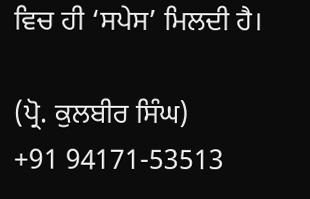ਵਿਚ ਹੀ ‘ਸਪੇਸ’ ਮਿਲਦੀ ਹੈ।

(ਪ੍ਰੋ. ਕੁਲਬੀਰ ਸਿੰਘ)
+91 94171-53513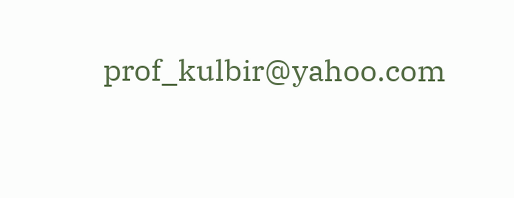prof_kulbir@yahoo.com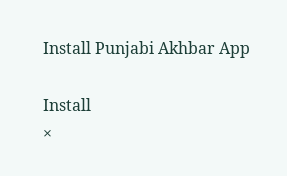Install Punjabi Akhbar App

Install
×